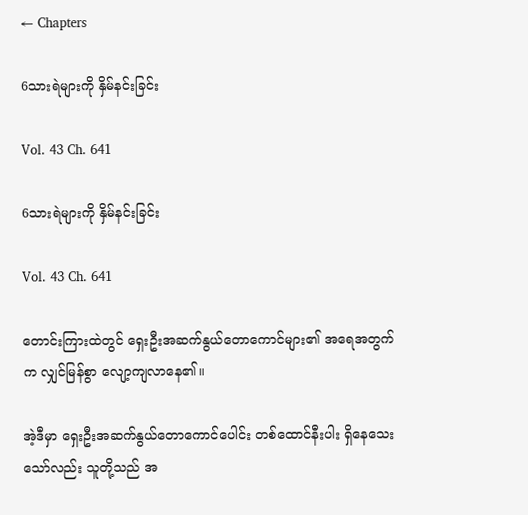← Chapters

6သားရဲများကို နှိမ်နင်းခြင်း

Vol. 43 Ch. 641

6သားရဲများကို နှိမ်နင်းခြင်း

Vol. 43 Ch. 641

တောင်းကြားထဲတွင် ရှေးဦးအဆက်နွယ်တောကောင်များ၏ အရေအတွက်က လျှင်မြန်စွာ လျော့ကျလာနေ၏။

အဲ့ဒီမှာ ရှေးဦးအဆက်နွယ်တောကောင်ပေါင်း တစ်ထောင်နီးပါး ရှိနေသေးသော်လည်း သူတို့သည် အ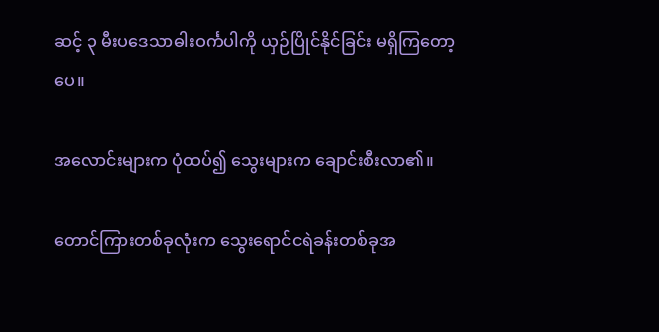ဆင့် ၃ မီးပဒေသာဓါးဝင်္ကပါကို ယှဉ်ပြိုင်နိုင်ခြင်း မရှိကြတော့ပေ။

အလောင်းများက ပုံထပ်၍ သွေးများက ချောင်းစီးလာ၏။

တောင်ကြားတစ်ခုလုံးက သွေးရောင်ငရဲခန်းတစ်ခုအ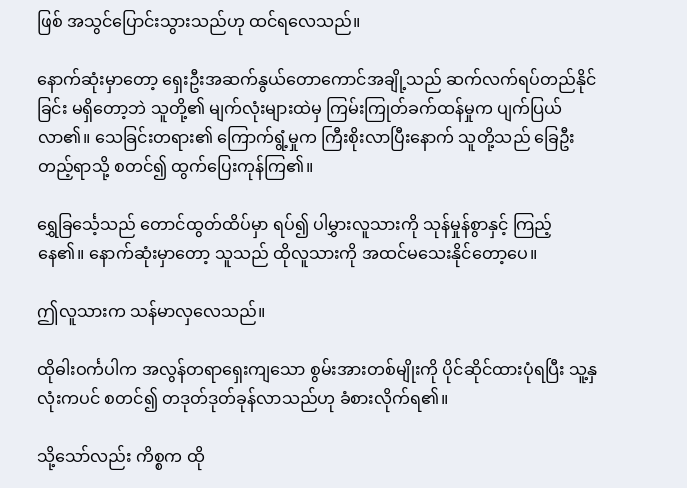ဖြစ် အသွင်ပြောင်းသွားသည်ဟု ထင်ရလေသည်။

နောက်ဆုံးမှာတော့ ရှေးဦးအဆက်နွယ်တောကောင်အချို့သည် ဆက်လက်ရပ်တည်နိုင်ခြင်း မရှိတော့ဘဲ သူတို့၏ မျက်လုံးများထဲမှ ကြမ်းကြုတ်ခက်ထန်မှုက ပျက်ပြယ်လာ၏။ သေခြင်းတရား၏ ကြောက်ရွံ့မှုက ကြီးစိုးလာပြီးနောက် သူတို့သည် ခြေဦးတည့်ရာသို့ စတင်၍ ထွက်ပြေးကုန်ကြ၏။

ရွှေခြင်္သေ့သည် တောင်ထွတ်ထိပ်မှာ ရပ်၍ ပါမွှားလူသားကို သုန်မှုန်စွာနှင့် ကြည့်နေ၏။ နောက်ဆုံးမှာတော့ သူသည် ထိုလူသားကို အထင်မသေးနိုင်တော့ပေ။

ဤလူသားက သန်မာလှလေသည်။

ထိုဓါးဝင်္ကပါက အလွန်တရာရှေးကျသော စွမ်းအားတစ်မျိုးကို ပိုင်ဆိုင်ထားပုံရပြီး သူ့နှလုံးကပင် စတင်၍ တဒုတ်ဒုတ်ခုန်လာသည်ဟု ခံစားလိုက်ရ၏။

သို့သော်လည်း ကိစ္စက ထို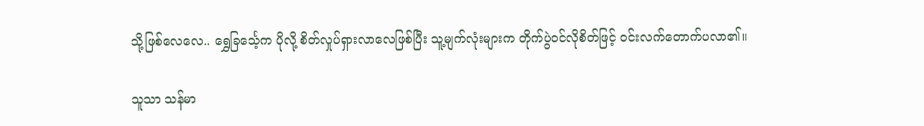သို့ဖြစ်လေလေ.. ရွှေခြင်္သေ့က ပိုလို့ စိတ်လှုပ်ရှားလာလေဖြစ်ပြီး သူ့မျက်လုံးများက တိုက်ပွဲဝင်လိုစိတ်ဖြင့် ဝင်းလက်တောက်ပလာ၏။

သူသာ သန်မာ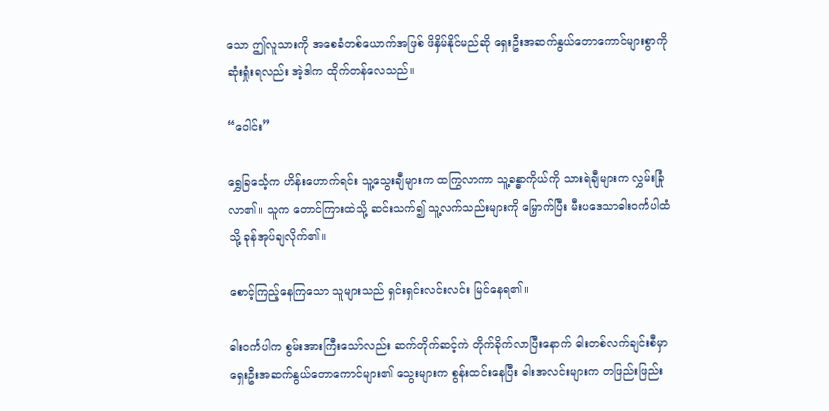သော ဤလူသားကို အစေခံတစ်ယောက်အဖြစ် ဖိနှိမ်နိုင်မည်ဆို ရှေးဦးအဆက်နွယ်တောကောင်များစွာကို ဆုံးရှုံးရလည်း အဲ့ဒါက ထိုက်တန်လေသည်။

“ဝေါင်း”

ရွှေခြင်္သေ့က ဟိန်းဟောက်ရင်း သူ့သွေးချီများက ထကြွလာကာ သူ့ခန္ဓာကိုယ်ကို သားရဲချီများက လွှမ်းခြုံလာ၏။ သူက တောင်ကြားထဲသို့ ဆင်းသက်၍ သူ့လက်သည်းများကို မြှောက်ပြီး မီးပဒေသာဓါးဝင်္ကပါထံသို့ ခုန်အုပ်ချလိုက်၏။

စောင့်ကြည့်နေကြသော သူများသည် ရှင်းရှင်းလင်းလင်း မြင်နေရ၏။

ဓါးဝင်္ကပါက စွမ်းအားကြီးသော်လည်း ဆက်တိုက်ဆင့်ကဲ တိုက်ခိုက်လာပြီးနောက် ဓါးတစ်လက်ချင်းစီမှာ ရှေးဦးအဆက်နွယ်တောကောင်များ၏ သွေးများက စွန်းထင်းနေပြီး ဓါးအလင်းများက တဖြည်းဖြည်း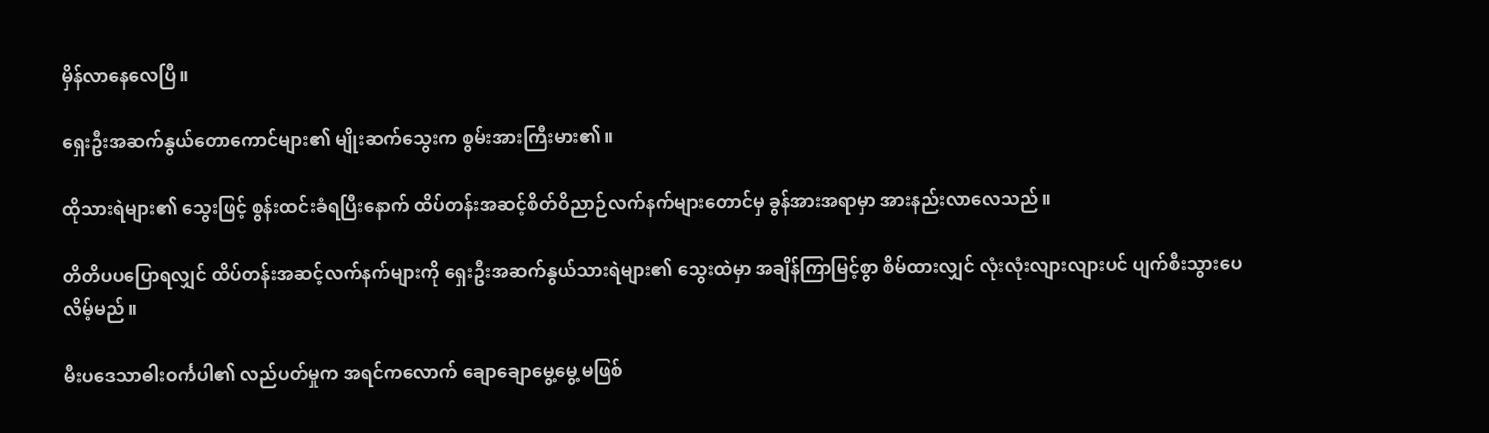မှိန်လာနေလေပြီ။

ရှေးဦးအဆက်နွယ်တောကောင်များ၏ မျိုးဆက်သွေးက စွမ်းအားကြီးမား၏။

ထိုသားရဲများ၏ သွေးဖြင့် စွန်းထင်းခံရပြီးနောက် ထိပ်တန်းအဆင့်စိတ်ဝိညာဉ်လက်နက်များတောင်မှ ခွန်အားအရာမှာ အားနည်းလာလေသည်။

တိတိပပပြောရလျှင် ထိပ်တန်းအဆင့်လက်နက်များကို ရှေးဦးအဆက်နွယ်သားရဲများ၏ သွေးထဲမှာ အချိန်ကြာမြင့်စွာ စိမ်ထားလျှင် လုံးလုံးလျားလျားပင် ပျက်စီးသွားပေလိမ့်မည်။

မီးပဒေသာဓါးဝင်္ကပါ၏ လည်ပတ်မှုက အရင်ကလောက် ချောချောမွေ့မွေ့ မဖြစ်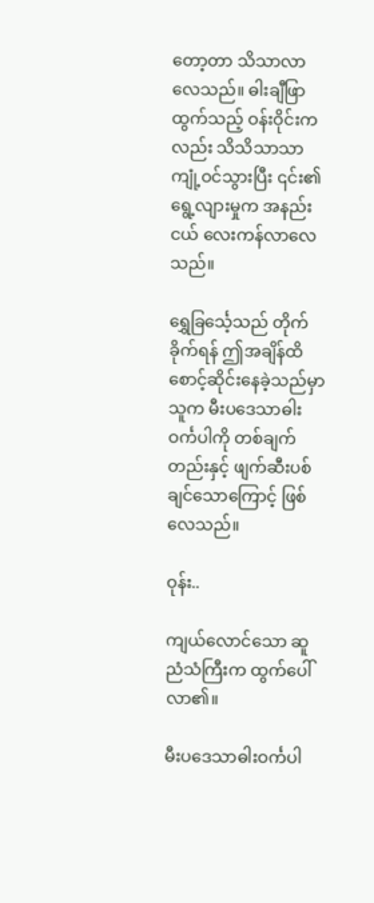တော့တာ သိသာလာလေသည်။ ဓါးချီဖြာထွက်သည့် ဝန်းဝိုင်းကလည်း သိသိသာသာ ကျုံ့ဝင်သွားပြီး ၎င်း၏ ရွေ့လျားမှုက အနည်းငယ် လေးကန်လာလေသည်။

ရွှေခြင်္သေ့သည် တိုက်ခိုက်ရန် ဤအချိန်ထိ စောင့်ဆိုင်းနေခဲ့သည်မှာ သူက မီးပဒေသာဓါးဝင်္ကပါကို တစ်ချက်တည်းနှင့် ဖျက်ဆီးပစ်ချင်သောကြောင့် ဖြစ်လေသည်။

ဝုန်း..

ကျယ်လောင်သော ဆူညံသံကြီးက ထွက်ပေါ်လာ၏။

မီးပဒေသာဓါးဝင်္ကပါ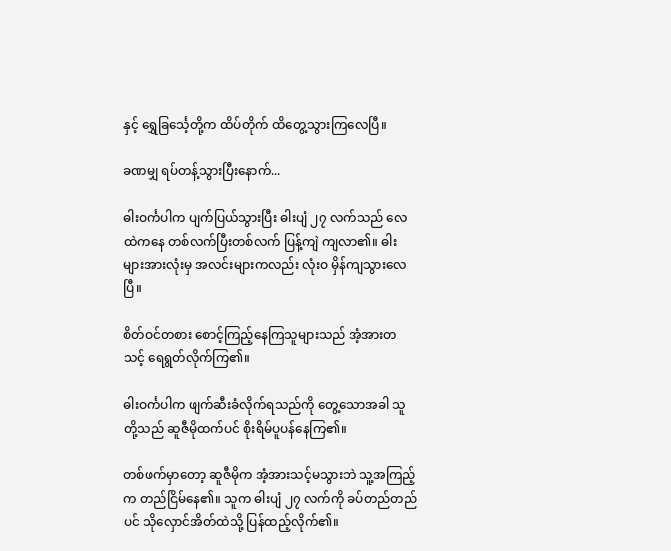နှင့် ရွှေခြင်္သေ့တို့က ထိပ်တိုက် ထိတွေ့သွားကြလေပြီ။

ခဏမျှ ရပ်တန့်သွားပြီးနောက်...

ဓါးဝင်္ကပါက ပျက်ပြယ်သွားပြီး ဓါးပျံ ၂၇ လက်သည် လေထဲကနေ တစ်လက်ပြီးတစ်လက် ပြန့်ကျဲ ကျလာ၏။ ဓါးများအားလုံးမှ အလင်းများကလည်း လုံးဝ မှိန်ကျသွားလေပြီ။

စိတ်ဝင်တစား စောင့်ကြည့်နေကြသူများသည် အံ့အားတသင့် ရေရွတ်လိုက်ကြ၏။

ဓါးဝင်္ကပါက ဖျက်ဆီးခံလိုက်ရသည်ကို တွေ့သောအခါ သူတို့သည် ဆူဇီမိုထက်ပင် စိုးရိမ်ပူပန်နေကြ၏။

တစ်ဖက်မှာတော့ ဆူဇီမိုက အံ့အားသင့်မသွားဘဲ သူ့အကြည့်က တည်ငြိမ်နေ၏။ သူက ဓါးပျံ ၂၇ လက်ကို ခပ်တည်တည်ပင် သိုလှောင်အိတ်ထဲသို့ ပြန်ထည့်လိုက်၏။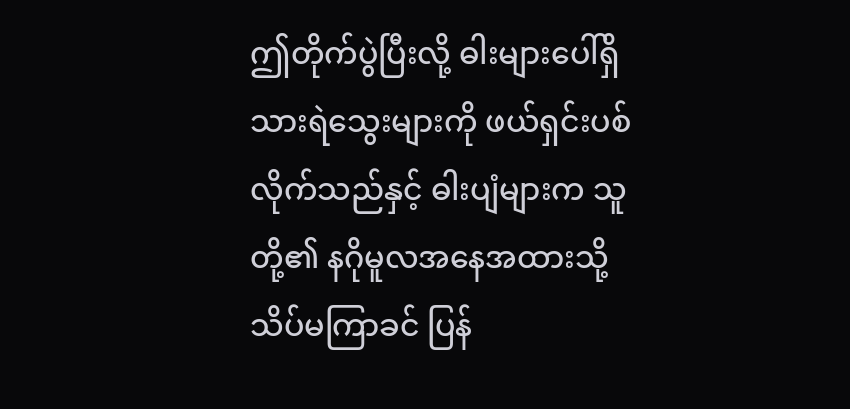ဤတိုက်ပွဲပြီးလို့ ဓါးများပေါ်ရှိ သားရဲသွေးများကို ဖယ်ရှင်းပစ်လိုက်သည်နှင့် ဓါးပျံများက သူတို့၏ နဂိုမူလအနေအထားသို့ သိပ်မကြာခင် ပြန်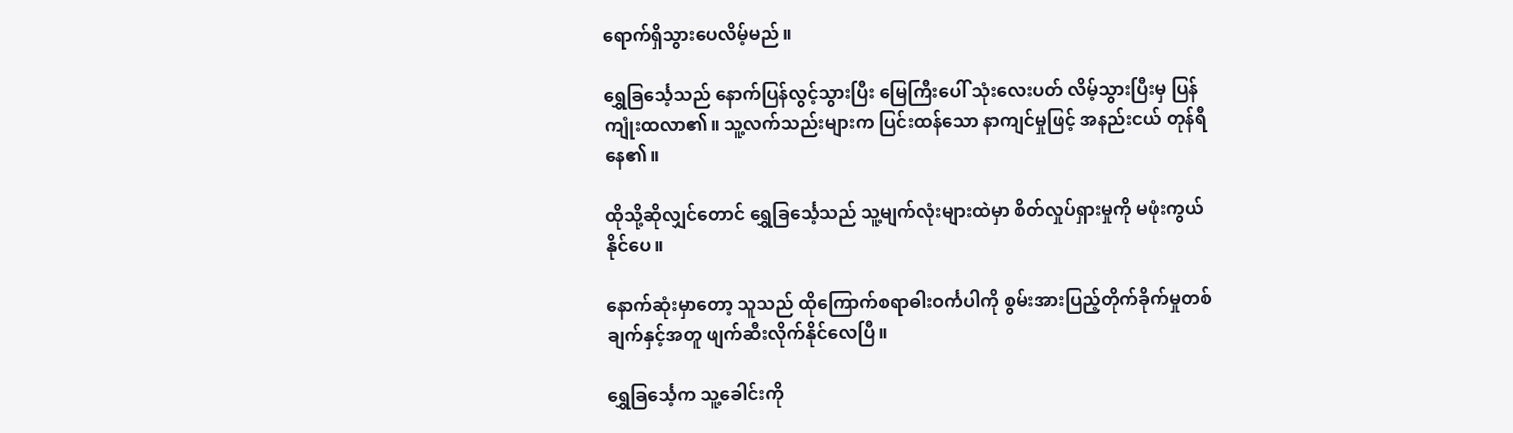ရောက်ရှိသွားပေလိမ့်မည်။

ရွှေခြင်္သေ့သည် နောက်ပြန်လွင့်သွားပြီး မြေကြီးပေါ် သုံးလေးပတ် လိမ့်သွားပြီးမှ ပြန်ကျုံးထလာ၏။ သူ့လက်သည်းများက ပြင်းထန်သော နာကျင်မှုဖြင့် အနည်းငယ် တုန်ရီနေ၏။

ထိုသို့ဆိုလျှင်တောင် ရွှေခြင်္သေ့သည် သူ့မျက်လုံးများထဲမှာ စိတ်လှုပ်ရှားမှုကို မဖုံးကွယ်နိုင်ပေ။

နောက်ဆုံးမှာတော့ သူသည် ထိုကြောက်စရာဓါးဝင်္ကပါကို စွမ်းအားပြည့်တိုက်ခိုက်မှုတစ်ချက်နှင့်အတူ ဖျက်ဆီးလိုက်နိုင်လေပြီ။

ရွှေခြင်္သေ့က သူ့ခေါင်းကို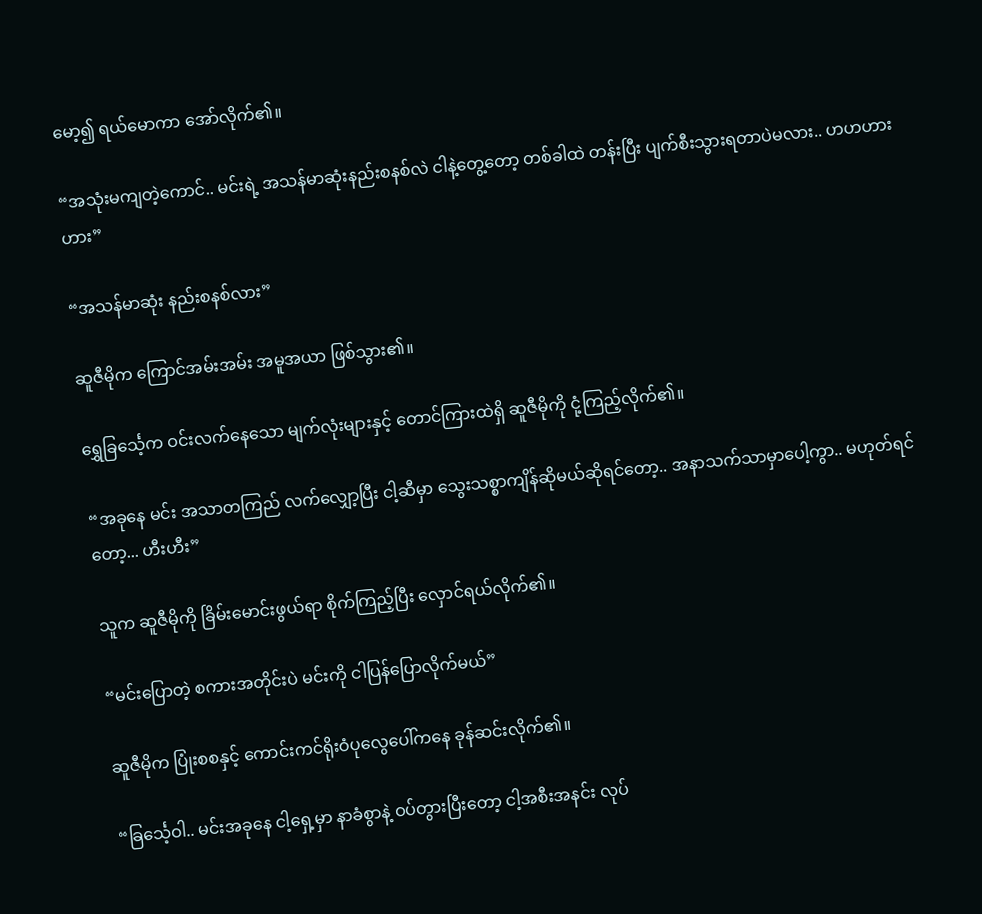မော့၍ ရယ်မောကာ အော်လိုက်၏။

“အသုံးမကျတဲ့ကောင်.. မင်းရဲ့ အသန်မာဆုံးနည်းစနစ်လဲ ငါနဲ့တွေ့တော့ တစ်ခါထဲ တန်းပြီး ပျက်စီးသွားရတာပဲမလား.. ဟဟဟားဟား”

“အသန်မာဆုံး နည်းစနစ်လား”

ဆူဇီမိုက ကြောင်အမ်းအမ်း အမူအယာ ဖြစ်သွား၏။

ရွှေခြင်္သေ့က ဝင်းလက်နေသော မျက်လုံးများနှင့် တောင်ကြားထဲရှိ ဆူဇီမိုကို ငုံ့ကြည့်လိုက်၏။

“အခုနေ မင်း အသာတကြည် လက်လျှော့ပြီး ငါ့ဆီမှာ သွေးသစ္စာကျိန်ဆိုမယ်ဆိုရင်တော့.. အနာသက်သာမှာပေါ့ကွာ.. မဟုတ်ရင်တော့... ဟီးဟီး”

သူက ဆူဇီမိုကို ခြိမ်းမောင်းဖွယ်ရာ စိုက်ကြည့်ပြီး လှောင်ရယ်လိုက်၏။

“မင်းပြောတဲ့ စကားအတိုင်းပဲ မင်းကို ငါပြန်ပြောလိုက်မယ်”

ဆူဇီမိုက ပြုံးစစနှင့် ကောင်းကင်ရိုးဝံပုလွေပေါ်ကနေ ခုန်ဆင်းလိုက်၏။

“ခြင်္သေ့ဝါ.. မင်းအခုနေ ငါ့ရှေ့မှာ နာခံစွာနဲ့ ဝပ်တွားပြီးတော့ ငါ့အစီးအနင်း လုပ်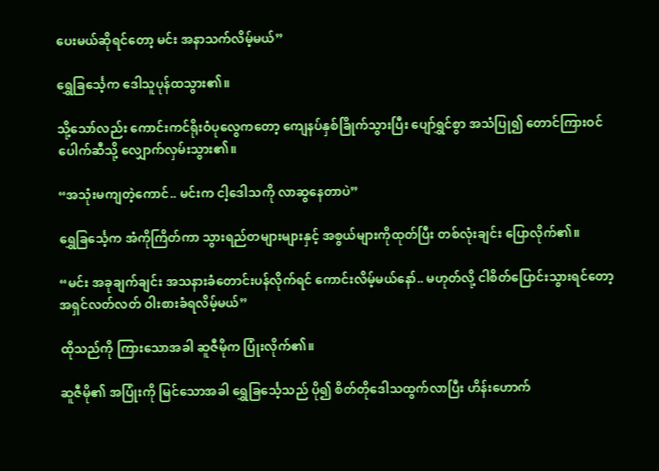ပေးမယ်ဆိုရင်တော့ မင်း အနာသက်လိမ့်မယ်”

ရွှေခြင်္သေ့က ဒေါသူပုန်ထသွား၏။

သို့သော်လည်း ကောင်းကင်ရိုးဝံပုလွေကတော့ ကျေနပ်နှစ်ခြိုက်သွားပြီး ပျော်ရွှင်စွာ အသံပြု၍ တောင်ကြားဝင်ပေါက်ဆီသို့ လျှောက်လှမ်းသွား၏။

“အသုံးမကျတဲ့ကောင်.. မင်းက ငါ့ဒေါသကို လာဆွနေတာပဲ”

ရွှေခြင်္သေ့က အံကိုကြိတ်ကာ သွားရည်တများများနှင့် အစွယ်များကိုထုတ်ပြီး တစ်လုံးချင်း ပြောလိုက်၏။

“မင်း အခုချက်ချင်း အသနားခံတောင်းပန်လိုက်ရင် ကောင်းလိမ့်မယ်နော်.. မဟုတ်လို့ ငါစိတ်ပြောင်းသွားရင်တော့ အရှင်လတ်လတ် ဝါးစားခံရလိမ့်မယ်”

ထိုသည်ကို ကြားသောအခါ ဆူဇီမိုက ပြုံးလိုက်၏။

ဆူဇီမို၏ အပြုံးကို မြင်သောအခါ ရွှေခြင်္သေ့သည် ပို၍ စိတ်တိုဒေါသထွက်လာပြီး ဟိန်းဟောက်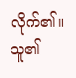လိုက်၏။ သူ၏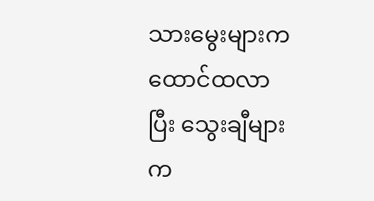သားမွေးများက ထောင်ထလာပြီး သွေးချီများက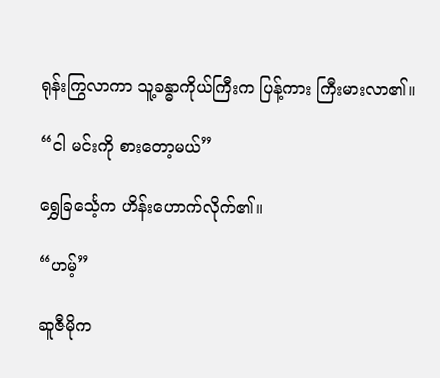ရုန်းကြွလာကာ သူ့ခန္ဓာကိုယ်ကြီးက ပြန့်ကား ကြီးမားလာ၏။

“ငါ မင်းကို စားတော့မယ်”

ရွှေခြင်္သေ့က ဟိန်းဟောက်လိုက်၏။

“ဟမ့်”

ဆူဇီမိုက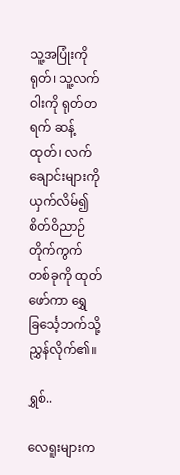သူ့အပြုံးကိုရုတ်၊ သူ့လက်ဝါးကို ရုတ်တရက် ဆန့်ထုတ်၊ လက်ချောင်းများကို ယှက်လိမ်၍ စိတ်ဝိညာဉ်တိုက်ကွက်တစ်ခုကို ထုတ်ဖော်ကာ ရွှေခြင်္သေ့ဘက်သို့ ညွှန်လိုက်၏။

ရွှစ်..

လေရူးများက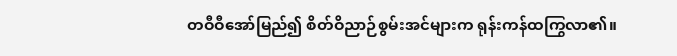တဝီဝီအော်မြည်၍ စိတ်ဝိညာဉ်စွမ်းအင်များက ရုန်းကန်ထကြွလာ၏။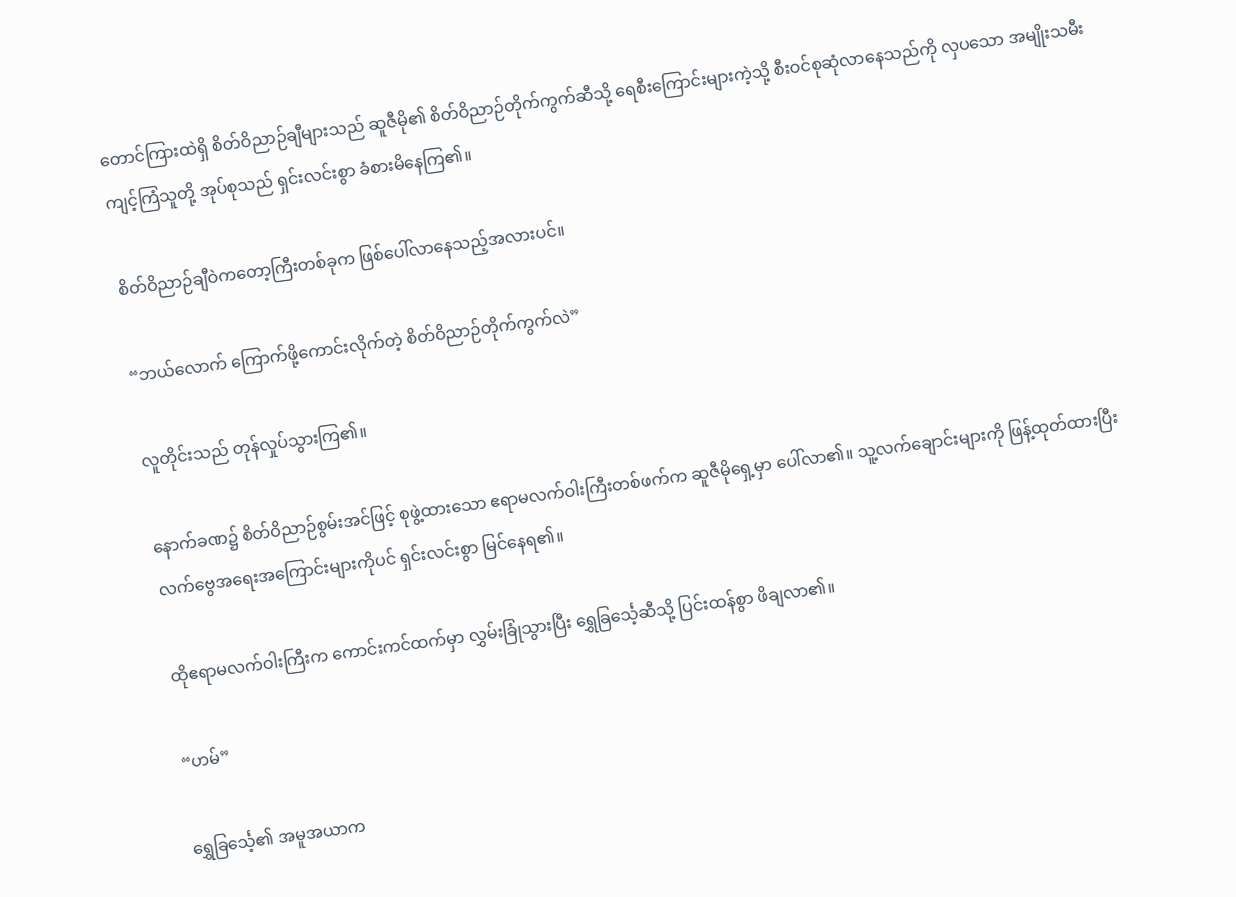တောင်ကြားထဲရှိ စိတ်ဝိညာဉ်ချီများသည် ဆူဇီမို၏ စိတ်ဝိညာဉ်တိုက်ကွက်ဆီသို့ ရေစီးကြောင်းများကဲ့သို့ စီးဝင်စုဆုံလာနေသည်ကို လှပသော အမျိုးသမီးကျင့်ကြံသူတို့ အုပ်စုသည် ရှင်းလင်းစွာ ခံစားမိနေကြ၏။

စိတ်ဝိညာဉ်ချီဝဲကတော့ကြီးတစ်ခုက ဖြစ်ပေါ်လာနေသည့်အလားပင်။

“ဘယ်လောက် ကြောက်ဖို့ကောင်းလိုက်တဲ့ စိတ်ဝိညာဉ်တိုက်ကွက်လဲ”

လူတိုင်းသည် တုန်လှုပ်သွားကြ၏။

နောက်ခဏ၌ စိတ်ဝိညာဉ်စွမ်းအင်ဖြင့် စုဖွဲ့ထားသော ဧရာမလက်ဝါးကြီးတစ်ဖက်က ဆူဇီမိုရှေ့မှာ ပေါ်လာ၏။ သူ့လက်ချောင်းများကို ဖြန့်ထုတ်ထားပြီး လက်ဗွေအရေးအကြောင်းများကိုပင် ရှင်းလင်းစွာ မြင်နေရ၏။

ထိုဧရာမလက်ဝါးကြီးက ကောင်းကင်ထက်မှာ လွှမ်းခြုံသွားပြီး ရွှေခြင်္သေ့ဆီသို့ ပြင်းထန်စွာ ဖိချလာ၏။

“ဟမ်”

ရွှေခြင်္သေ့၏ အမူအယာက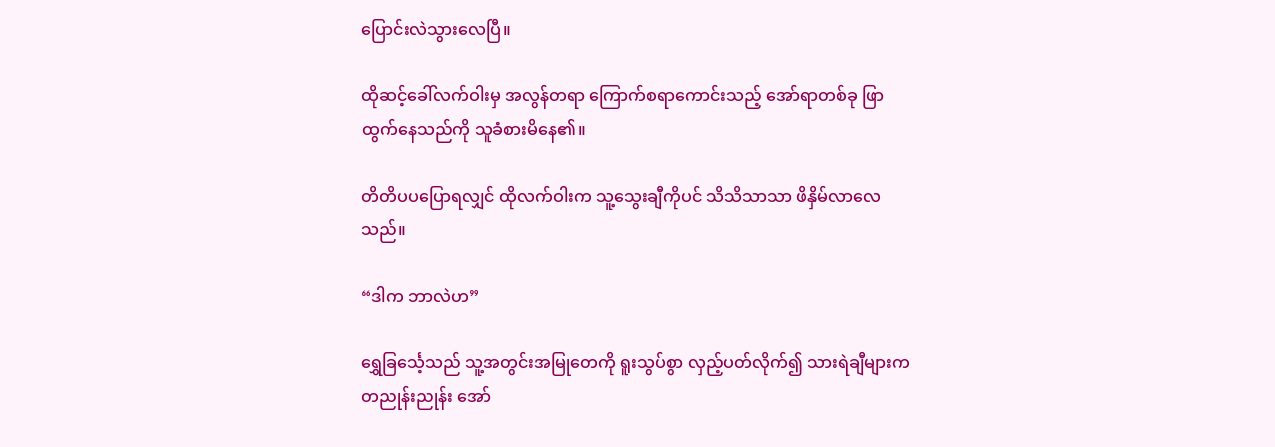ပြောင်းလဲသွားလေပြီ။

ထိုဆင့်ခေါ်လက်ဝါးမှ အလွန်တရာ ကြောက်စရာကောင်းသည့် အော်ရာတစ်ခု ဖြာထွက်နေသည်ကို သူခံစားမိနေ၏။

တိတိပပပြောရလျှင် ထိုလက်ဝါးက သူ့သွေးချီကိုပင် သိသိသာသာ ဖိနှိမ်လာလေသည်။

“ဒါက ဘာလဲဟ”

ရွှေခြင်္သေ့သည် သူ့အတွင်းအမြုတေကို ရူးသွပ်စွာ လှည့်ပတ်လိုက်၍ သားရဲချီများက တညုန်းညုန်း အော်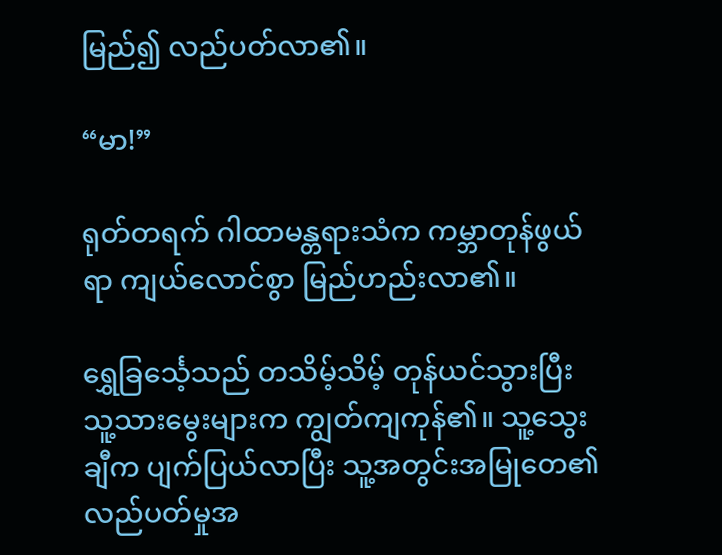မြည်၍ လည်ပတ်လာ၏။

“မာ!”

ရုတ်တရက် ဂါထာမန္တရားသံက ကမ္ဘာတုန်ဖွယ်ရာ ကျယ်လောင်စွာ မြည်ဟည်းလာ၏။

ရွှေခြင်္သေ့သည် တသိမ့်သိမ့် တုန်ယင်သွားပြီး သူ့သားမွေးများက ကျွတ်ကျကုန်၏။ သူ့သွေးချီက ပျက်ပြယ်လာပြီး သူ့အတွင်းအမြုတေ၏ လည်ပတ်မှုအ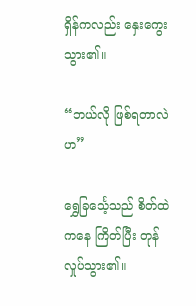ရှိန်ကလည်း နှေးကွေးသွား၏။

“ဘယ်လို ဖြစ်ရတာလဲဟ”

ရွှေခြင်္သေ့သည် စိတ်ထဲကနေ ကြိတ်ပြီး တုန်လှုပ်သွား၏။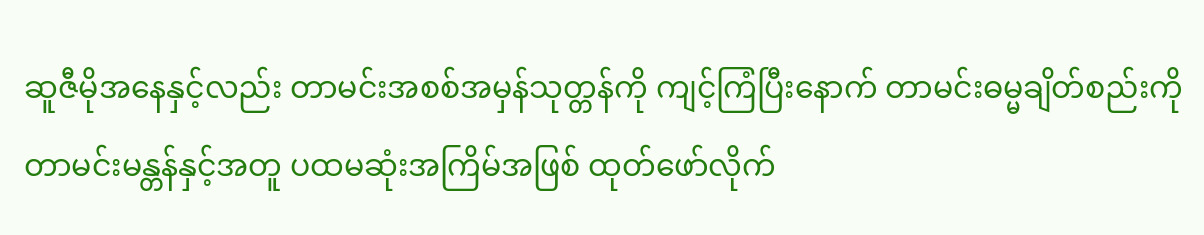ဆူဇီမိုအနေနှင့်လည်း တာမင်းအစစ်အမှန်သုတ္တန်ကို ကျင့်ကြံပြီးနောက် တာမင်းဓမ္မချိတ်စည်းကို တာမင်းမန္တန်နှင့်အတူ ပထမဆုံးအကြိမ်အဖြစ် ထုတ်ဖော်လိုက်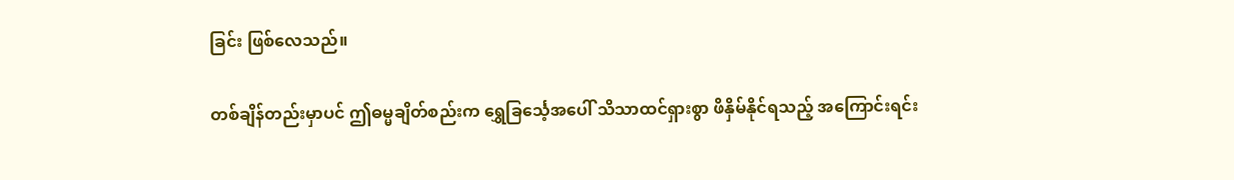ခြင်း ဖြစ်လေသည်။

တစ်ချိန်တည်းမှာပင် ဤဓမ္မချိတ်စည်းက ရွှေခြင်္သေ့အပေါ် သိသာထင်ရှားစွာ ဖိနှိမ်နိုင်ရသည့် အကြောင်းရင်း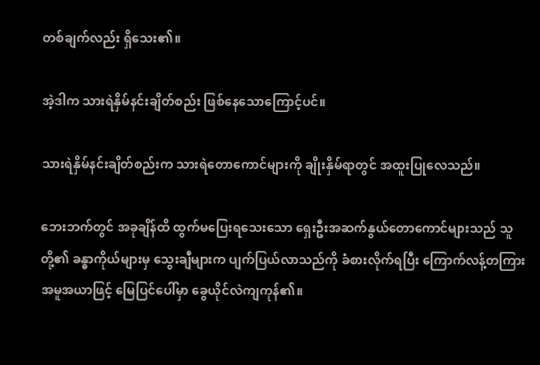တစ်ချက်လည်း ရှိသေး၏။

အဲ့ဒါက သားရဲနှိမ်နင်းချိတ်စည်း ဖြစ်နေသောကြောင့်ပင်။

သားရဲနှိမ်နင်းချိတ်စည်းက သားရဲတောကောင်များကို ချိုးနှိမ်ရာတွင် အထူးပြုလေသည်။

ဘေးဘက်တွင် အခုချိန်ထိ ထွက်မပြေးရသေးသော ရှေးဦးအဆက်နွယ်တောကောင်များသည် သူတို့၏ ခန္ဓာကိုယ်များမှ သွေးချီများက ပျက်ပြယ်လာသည်ကို ခံစားလိုက်ရပြီး ကြောက်လန့်တကြား အမူအယာဖြင့် မြေပြင်ပေါ်မှာ ခွေယိုင်လဲကျကုန်၏။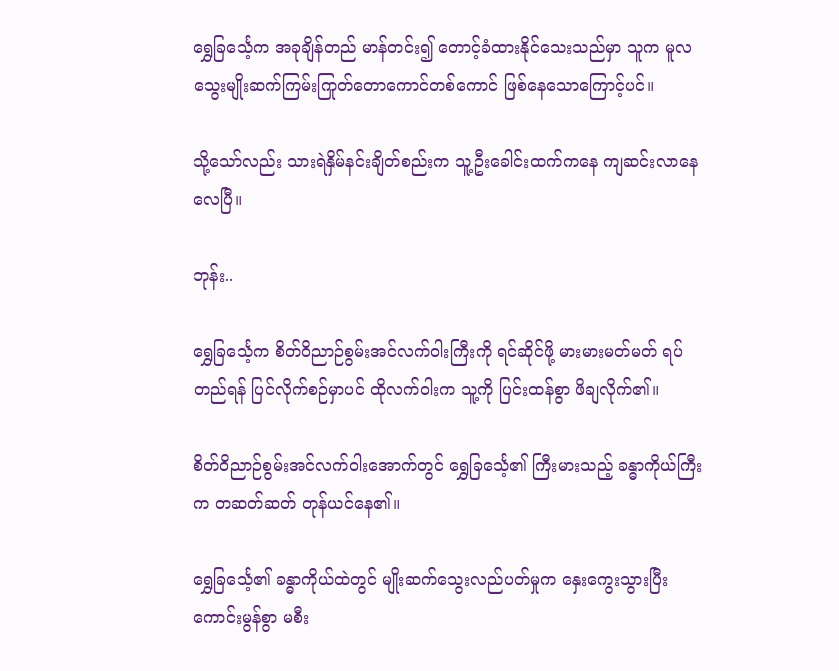ရွှေခြင်္သေ့က အခုချိန်တည် မာန်တင်း၍ တောင့်ခံထားနိုင်သေးသည်မှာ သူက မူလသွေးမျိုးဆက်ကြမ်းကြုတ်တောကောင်တစ်ကောင် ဖြစ်နေသောကြောင့်ပင်။

သို့သော်လည်း သားရဲနှိမ်နင်းချိတ်စည်းက သူ့ဦးခေါင်းထက်ကနေ ကျဆင်းလာနေလေပြီ။

ဘုန်း..

ရွှေခြင်္သေ့က စိတ်ဝိညာဉ်စွမ်းအင်လက်ဝါးကြီးကို ရင်ဆိုင်ဖို့ မားမားမတ်မတ် ရပ်တည်ရန် ပြင်လိုက်စဉ်မှာပင် ထိုလက်ဝါးက သူ့ကို ပြင်းထန်စွာ ဖိချလိုက်၏။

စိတ်ဝိညာဉ်စွမ်းအင်လက်ဝါးအောက်တွင် ရွှေခြင်္သေ့၏ ကြီးမားသည့် ခန္ဓာကိုယ်ကြီးက တဆတ်ဆတ် တုန်ယင်နေ၏။

ရွှေခြင်္သေ့၏ ခန္ဓာကိုယ်ထဲတွင် မျိုးဆက်သွေးလည်ပတ်မှုက နှေးကွေးသွားပြီး ကောင်းမွန်စွာ မစီး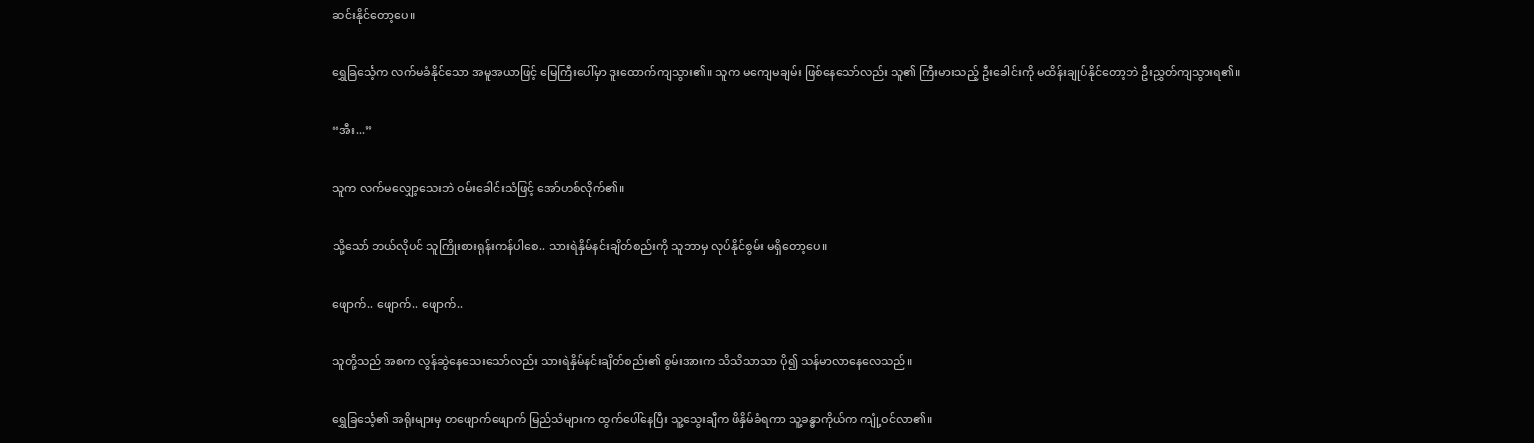ဆင်းနိုင်တော့ပေ။

ရွှေခြင်္သေ့က လက်မခံနိုင်သော အမူအယာဖြင့် မြေကြီးပေါ်မှာ ဒူးထောက်ကျသွား၏။ သူက မကျေမချမ်း ဖြစ်နေသော်လည်း သူ၏ ကြီးမားသည့် ဦးခေါင်းကို မထိန်းချုပ်နိုင်တော့ဘဲ ဦးညွှတ်ကျသွားရ၏။

“အီး...”

သူက လက်မလျှော့သေးဘဲ ဝမ်းခေါင်းသံဖြင့် အော်ဟစ်လိုက်၏။

သို့သော် ဘယ်လိုပင် သူကြိုးစားရုန်းကန်ပါစေ.. သားရဲနှိမ်နင်းချိတ်စည်းကို သူဘာမှ လုပ်နိုင်စွမ်း မရှိတော့ပေ။

ဖျောက်.. ဖျောက်.. ဖျောက်..

သူတို့သည် အစက လွန်ဆွဲနေသေးသော်လည်း သားရဲနှိမ်နင်းချိတ်စည်း၏ စွမ်းအားက သိသိသာသာ ပို၍ သန်မာလာနေလေသည်။

ရွှေခြင်္သေ့၏ အရိုးများမှ တဖျောက်ဖျောက် မြည်သံများက ထွက်ပေါ်နေပြီး သူ့သွေးချီက ဖိနှိမ်ခံရကာ သူ့ခန္ဓာကိုယ်က ကျုံ့ဝင်လာ၏။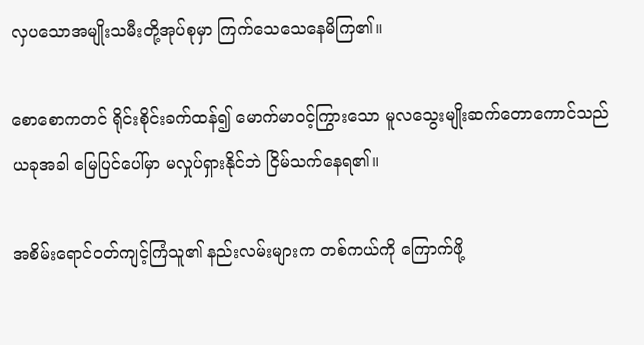လှပသောအမျိုးသမီးတို့အုပ်စုမှာ ကြက်သေသေနေမိကြ၏။

စောစောကတင် ရိုင်းစိုင်းခက်ထန်၍ မောက်မာဝင့်ကြွားသော မူလသွေးမျိုးဆက်တောကောင်သည် ယခုအခါ မြေပြင်ပေါ်မှာ မလှုပ်ရှားနိုင်ဘဲ ငြိမ်သက်နေရ၏။

အစိမ်းရောင်ဝတ်ကျင့်ကြံသူ၏ နည်းလမ်းများက တစ်ကယ်ကို ကြောက်ဖို့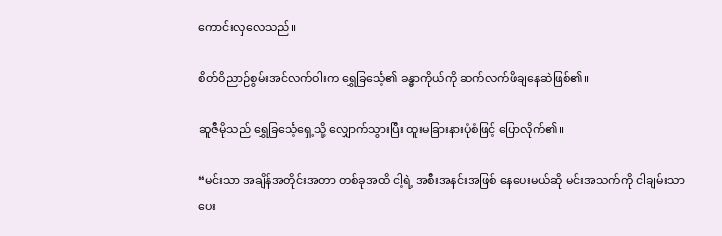ကောင်းလှလေသည်။

စိတ်ဝိညာဉ်စွမ်းအင်လက်ဝါးက ရွှေခြင်္သေ့၏ ခန္ဓာကိုယ်ကို ဆက်လက်ဖိချနေဆဲဖြစ်၏။

ဆူဇီမိုသည် ရွှေခြင်္သေ့ရှေ့သို့ လျှောက်သွားပြီး ထူးမခြားနားပုံစံဖြင့် ပြောလိုက်၏။

“မင်းသာ အချိန်အတိုင်းအတာ တစ်ခုအထိ ငါ့ရဲ့ အစီးအနင်းအဖြစ် နေပေးမယ်ဆို မင်းအသက်ကို ငါချမ်းသာပေး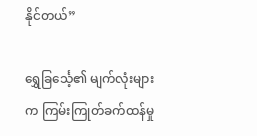နိုင်တယ်”

ရွှေခြင်္သေ့၏ မျက်လုံးများက ကြမ်းကြုတ်ခက်ထန်မှု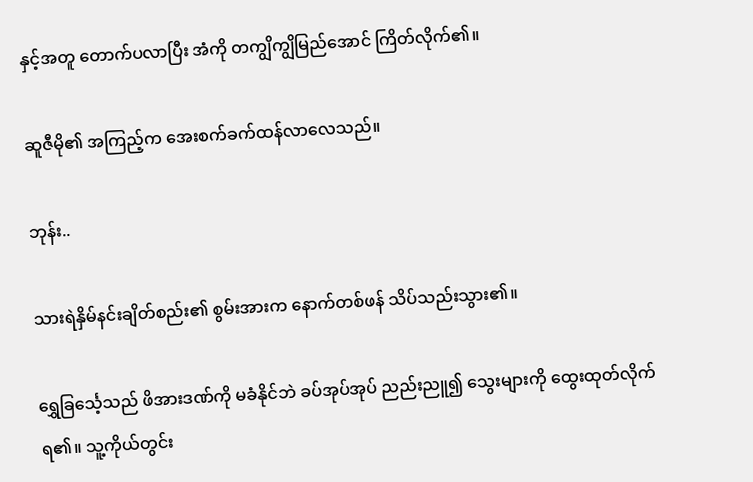နှင့်အတူ တောက်ပလာပြီး အံကို တကျွိကျွိမြည်အောင် ကြိတ်လိုက်၏။

ဆူဇီမို၏ အကြည့်က အေးစက်ခက်ထန်လာလေသည်။

ဘုန်း..

သားရဲနှိမ်နင်းချိတ်စည်း၏ စွမ်းအားက နောက်တစ်ဖန် သိပ်သည်းသွား၏။

ရွှေခြင်္သေ့သည် ဖိအားဒဏ်ကို မခံနိုင်ဘဲ ခပ်အုပ်အုပ် ညည်းညူ၍ သွေးများကို ထွေးထုတ်လိုက်ရ၏။ သူ့ကိုယ်တွင်း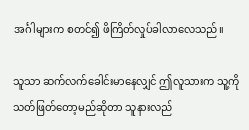အင်္ဂါများက စတင်၍ ဖိကြိတ်လှုပ်ခါလာလေသည်။

သူသာ ဆက်လက်ခေါင်းမာနေလျှင် ဤလူသားက သူ့ကို သတ်ဖြတ်တော့မည်ဆိုတာ သူနားလည်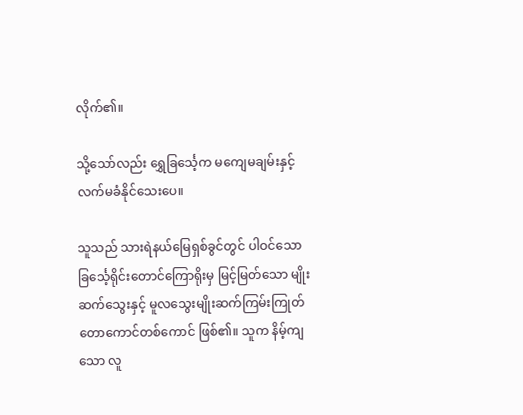လိုက်၏။

သို့သော်လည်း ရွှေခြင်္သေ့က မကျေမချမ်းနှင့် လက်မခံနိုင်သေးပေ။

သူသည် သားရဲနယ်မြေရှစ်ခွင်တွင် ပါဝင်သော ခြင်္သေ့ရိုင်းတောင်ကြောရိုးမှ မြင့်မြတ်သော မျိုးဆက်သွေးနှင့် မူလသွေးမျိုးဆက်ကြမ်းကြုတ်တောကောင်တစ်ကောင် ဖြစ်၏။ သူက နိမ့်ကျသော လူ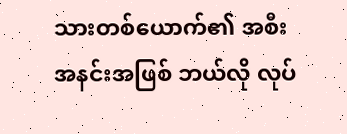သားတစ်ယောက်၏ အစီးအနင်းအဖြစ် ဘယ်လို လုပ်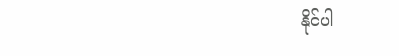နိုင်ပါ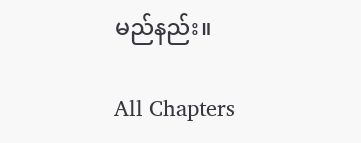မည်နည်း။

All Chapters